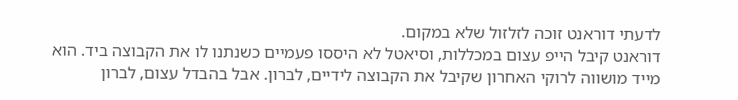לדעתי דוראנט זוכה לזלזול שלא במקום.
דוראנט קיבל הייפ עצום במכללות, וסיאטל לא היססו פעמיים כשנתנו לו את הקבוצה ביד. הוא מייד מושווה לרוקי האחרון שקיבל את הקבוצה לידיים, לברון. אבל בהבדל עצום, לברון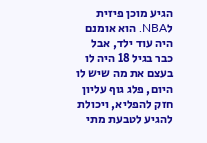הגיע מוכן פיזית לNBA. הוא אומנם היה עוד ילד, אבל כבר בגיל 18 היה לו בעצם את מה שיש לו היום, פלג גוף עליון חזק להפליא, ויכולת להגיע לטבעת מתי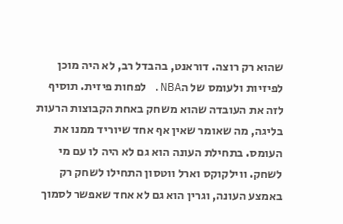שהוא רק רוצה. דוראנט, בהבדל רב, לא היה מוכן לפיזיות ולעומס של הNBA. לפחות פיזית. תוסיף לזה את העובדה שהוא משחק באחת הקבוצות הרעות בליגה, מה שאומר שאין אף אחד שיוריד ממנו את העומס. בתחילת העונה הוא גם לא היה לו עם מי לשחק. ווילקוקס וארל ווטסון התחילו לשחק רק באמצע העונה, וגרין הוא גם לא אחד שאפשר לסמוך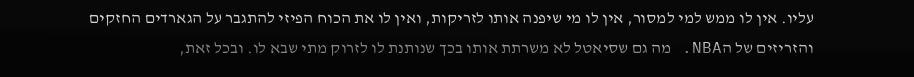עליו. אין לו ממש למי למסור, אין לו מי שיפנה אותו לזריקות, ואין לו את הכוח הפיזי להתגבר על הגארדים החזקים והזריזים של הNBA. מה גם שסיאטל לא משרתת אותו בכך שנותנת לו לזרוק מתי שבא לו. ובכל זאת,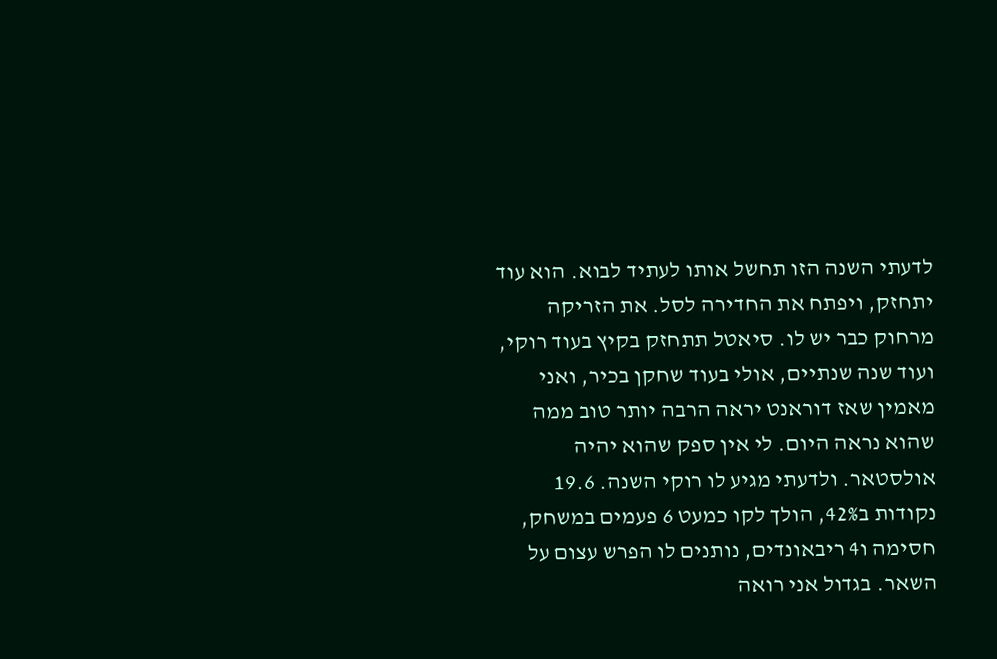לדעתי השנה הזו תחשל אותו לעתיד לבוא. הוא עוד יתחזק, ויפתח את החדירה לסל. את הזריקה מרחוק כבר יש לו. סיאטל תתחזק בקיץ בעוד רוקי, ועוד שנה שנתיים, אולי בעוד שחקן בכיר, ואני מאמין שאז דוראנט יראה הרבה יותר טוב ממה שהוא נראה היום. לי אין ספק שהוא יהיה אולסטאר. ולדעתי מגיע לו רוקי השנה. 19.6 נקודות ב42%, הולך לקו כמעט 6 פעמים במשחק, חסימה ו4 ריבאונדים, נותנים לו הפרש עצום על השאר. בגדול אני רואה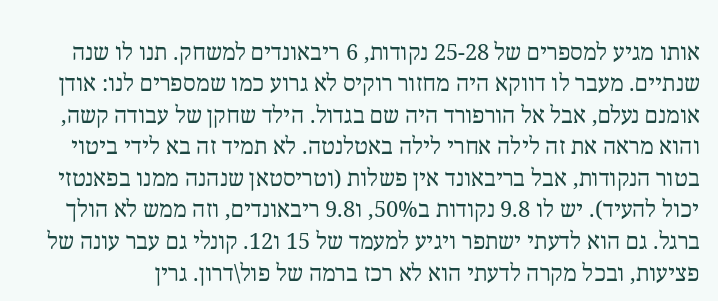אותו מגיע למספרים של 25-28 נקודות, 6 ריבאונדים למשחק. תנו לו שנה שנתיים. מעבר לו דווקא היה מחזור רוקיס לא גרוע כמו שמספרים לנו: אודן אומנם נעלם, אבל אל הורפורד היה שם בגדול. הילד שחקן של עבודה קשה, והוא מראה את זה לילה אחרי לילה באטלנטה. לא תמיד זה בא לידי ביטוי בטור הנקודות, אבל בריבאונד אין פשלות (וטריסטאן שנהנה ממנו בפאנטזי יכול להעיד). יש לו 9.8 נקודות ב50%, ו9.8 ריבאונדים, וזה ממש לא הולך ברגל. גם הוא לדעתי ישתפר ויגיע למעמד של 15 ו12. קונלי גם עבר עונה של פציעות, ובכל מקרה לדעתי הוא לא רכז ברמה של פול\דרון. גרין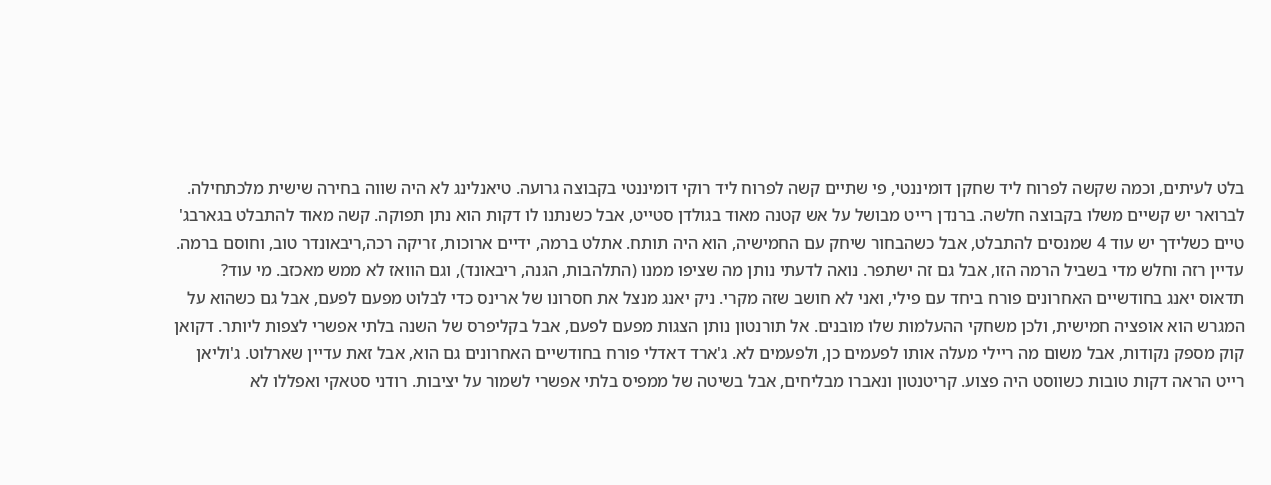בלט לעיתים, וכמה שקשה לפרוח ליד שחקן דומיננטי, פי שתיים קשה לפרוח ליד רוקי דומיננטי בקבוצה גרועה. טיאנלינג לא היה שווה בחירה שישית מלכתחילה. לברואר יש קשיים משלו בקבוצה חלשה. ברנדן רייט מבושל על אש קטנה מאוד בגולדן סטייט, אבל כשנתנו לו דקות הוא נתן תפוקה. קשה מאוד להתבלט בגארבג' טיים כשלידך יש עוד 4 שמנסים להתבלט, אבל כשהבחור שיחק עם החמישיה, הוא היה תותח. אתלט ברמה, ידיים ארוכות, זריקה רכה,ריבאונדר טוב, וחוסם ברמה. עדיין רזה וחלש מדי בשביל הרמה הזו, אבל גם זה ישתפר. נואה לדעתי נותן מה שציפו ממנו (התלהבות, הגנה, ריבאונד), וגם הוואז לא ממש מאכזב. מי עוד? תדאוס יאנג בחודשיים האחרונים פורח ביחד עם פילי, ואני לא חושב שזה מקרי. ניק יאנג מנצל את חסרונו של ארינס כדי לבלוט מפעם לפעם, אבל גם כשהוא על המגרש הוא אופציה חמישית, ולכן משחקי ההעלמות שלו מובנים. אל תורנטון נותן הצגות מפעם לפעם, אבל בקליפרס של השנה בלתי אפשרי לצפות ליותר. דקואן קוק מספק נקודות, אבל משום מה ריילי מעלה אותו לפעמים כן, ולפעמים לא. ג'ארד דאדלי פורח בחודשיים האחרונים גם הוא, אבל זאת עדיין שארלוט. ג'וליאן רייט הראה דקות טובות כשווסט היה פצוע. קריטנטון ונאברו מבליחים, אבל בשיטה של ממפיס בלתי אפשרי לשמור על יציבות. רודני סטאקי ואפללו לא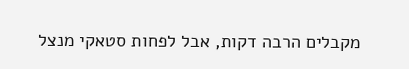מקבלים הרבה דקות, אבל לפחות סטאקי מנצל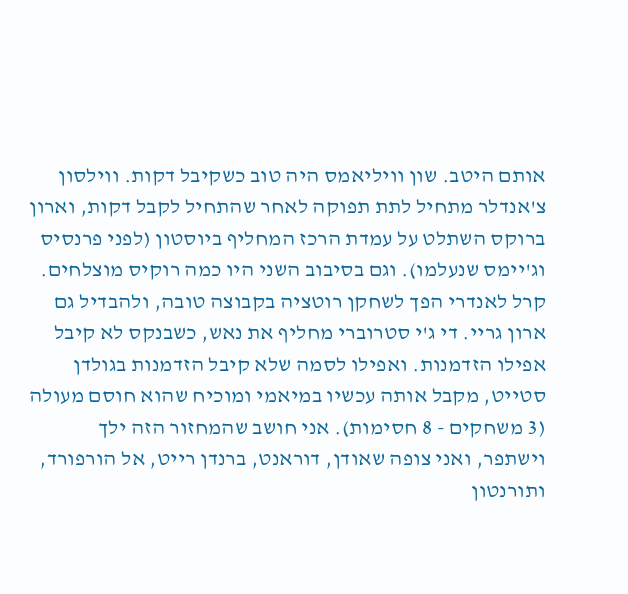אותם היטב. שון וויליאמס היה טוב כשקיבל דקות. ווילסון צ'אנדלר מתחיל לתת תפוקה לאחר שהתחיל לקבל דקות, וארון ברוקס השתלט על עמדת הרכז המחליף ביוסטון (לפני פרנסיס וג'יימס שנעלמו). וגם בסיבוב השני היו כמה רוקיס מוצלחים. קרל לאנדרי הפך לשחקן רוטציה בקבוצה טובה, ולהבדיל גם ארון גריי. די ג'י סטרוברי מחליף את נאש, כשבנקס לא קיבל אפילו הזדמנות. ואפילו לסמה שלא קיבל הזדמנות בגולדן סטייט, מקבל אותה עכשיו במיאמי ומוכיח שהוא חוסם מעולה (3 משחקים - 8 חסימות). אני חושב שהמחזור הזה ילך וישתפר, ואני צופה שאודן, דוראנט, ברנדן רייט, אל הורפורד, ותורנטון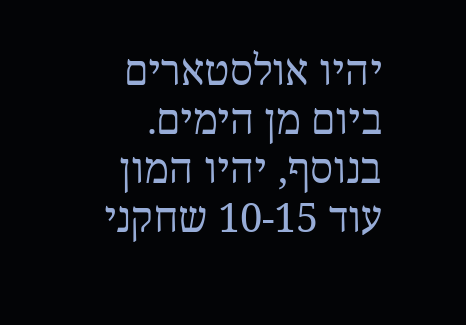יהיו אולסטארים ביום מן הימים. בנוסף, יהיו המון עוד 10-15 שחקני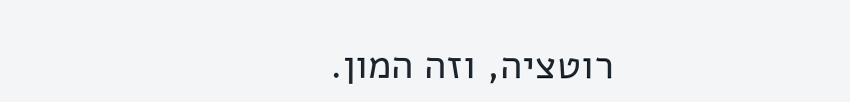רוטציה, וזה המון.